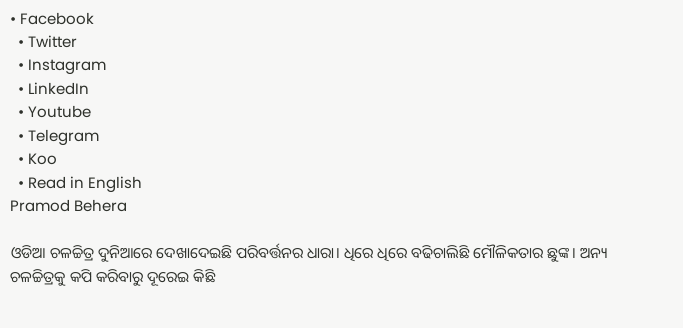• Facebook
  • Twitter
  • Instagram
  • LinkedIn
  • Youtube
  • Telegram
  • Koo
  • Read in English
Pramod Behera

ଓଡିଆ ଚଳଚ୍ଚିତ୍ର ଦୁନିଆରେ ଦେଖାଦେଇଛି ପରିବର୍ତ୍ତନର ଧାରା। ଧିରେ ଧିରେ ବଢିଚାଲିଛି ମୌଳିକତାର ଛୁଙ୍କ। ଅନ୍ୟ ଚଳଚ୍ଚିତ୍ରକୁ କପି କରିବାରୁ ଦୂରେଇ କିଛି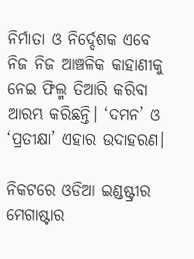ନିର୍ମାତା ଓ ନିର୍ଦ୍ଦେଶକ ଏବେ ନିଜ ନିଜ ଆଞ୍ଚଳିକ କାହାଣୀକୁ ନେଇ ଫିଲ୍ମ ତିଆରି କରିବା ଆରମ୍ଭ କରିଛନ୍ତି। ‘ଦମନ’ ଓ ‘ପ୍ରତୀକ୍ଷା’ ଏହାର ଉଦାହରଣ।

ନିକଟରେ ଓଡିଆ ଇଣ୍ଡଷ୍ଟ୍ରୀର ମେଗାଷ୍ଟାର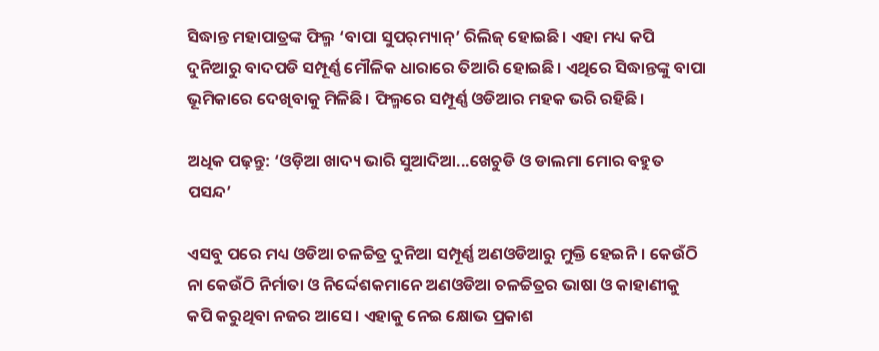ସିଦ୍ଧାନ୍ତ ମହାପାତ୍ରଙ୍କ ଫିଲ୍ମ ‘ବାପା ସୁପର୍‌ମ୍ୟାନ୍’ ରିଲିଜ୍ ହୋଇଛି। ଏହା ମଧ୍ୟ କପି ଦୁନିଆରୁ ବାଦପଡି ସମ୍ପୂର୍ଣ୍ଣ ମୌଳିକ ଧାରାରେ ତିଆରି ହୋଇଛି। ଏଥିରେ ସିଦ୍ଧାନ୍ତଙ୍କୁ ବାପା ଭୂମିକାରେ ଦେଖିବାକୁ ମିଳିଛି। ଫିଲ୍ମରେ ସମ୍ପୂର୍ଣ୍ଣ ଓଡିଆର ମହକ ଭରି ରହିଛି।

ଅଧିକ ପଢ଼ନ୍ତୁ: ‘ଓଡ଼ିଆ ଖାଦ୍ୟ ଭାରି ସୁଆଦିଆ...ଖେଚୁଡି ଓ ଡାଲମା ମୋର ବହୁତ ପସନ୍ଦ’

ଏସବୁ ପରେ ମଧ୍ୟ ଓଡିଆ ଚଳଚ୍ଚିତ୍ର ଦୁନିଆ ସମ୍ପୂର୍ଣ୍ଣ ଅଣଓଡିଆରୁ ମୁକ୍ତି ହେଇନି। କେଉଁଠି ନା କେଉଁଠି ନିର୍ମାତା ଓ ନିର୍ଦ୍ଦେଶକମାନେ ଅଣଓଡିଆ ଚଳଚ୍ଚିତ୍ରର ଭାଷା ଓ କାହାଣୀକୁ କପି କରୁଥିବା ନଜର ଆସେ। ଏହାକୁ ନେଇ କ୍ଷୋଭ ପ୍ରକାଶ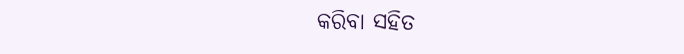କରିବା ସହିତ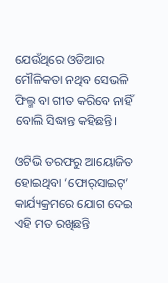ଯେଉଁଥିରେ ଓଡିଆର ମୌଳିକତା ନଥିବ ସେଭଳି ଫିଲ୍ମ ବା ଗୀତ କରିବେ ନାହିଁ ବୋଲି ସିଦ୍ଧାନ୍ତ କହିଛନ୍ତି।

ଓଟିଭି ତରଫରୁ ଆୟୋଜିତ ହୋଇଥିବା ‘ଫୋର୍‌ସାଇଟ୍’ କାର୍ଯ୍ୟକ୍ରମରେ ଯୋଗ ଦେଇ ଏହି ମତ ରଖିଛନ୍ତି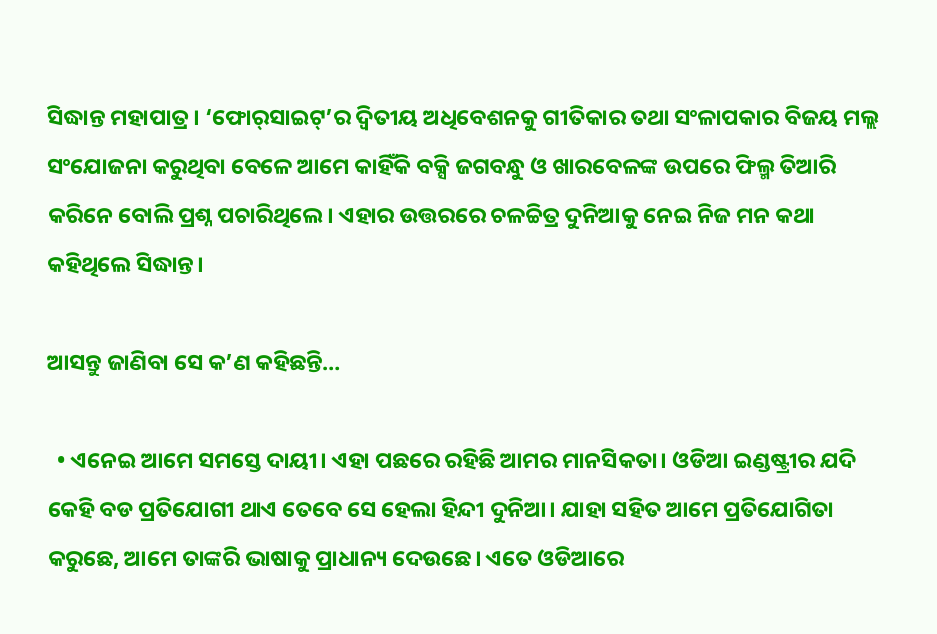ସିଦ୍ଧାନ୍ତ ମହାପାତ୍ର। ‘ଫୋର୍‌ସାଇଟ୍’ର ଦ୍ୱିତୀୟ ଅଧିବେଶନକୁ ଗୀତିକାର ତଥା ସଂଳାପକାର ବିଜୟ ମଲ୍ଲ ସଂଯୋଜନା କରୁଥିବା ବେଳେ ଆମେ କାହିଁକି ବକ୍ସି ଜଗବନ୍ଧୁ ଓ ଖାରବେଳଙ୍କ ଉପରେ ଫିଲ୍ମ ତିଆରି କରିନେ ବୋଲି ପ୍ରଶ୍ନ ପଚାରିଥିଲେ। ଏହାର ଉତ୍ତରରେ ଚଳଚ୍ଚିତ୍ର ଦୁନିଆକୁ ନେଇ ନିଜ ମନ କଥା କହିଥିଲେ ସିଦ୍ଧାନ୍ତ।

ଆସନ୍ତୁ ଜାଣିବା ସେ କ’ଣ କହିଛନ୍ତି…

  • ଏନେଇ ଆମେ ସମସ୍ତେ ଦାୟୀ। ଏହା ପଛରେ ରହିଛି ଆମର ମାନସିକତା। ଓଡିଆ ଇଣ୍ଡଷ୍ଟ୍ରୀର ଯଦି କେହି ବଡ ପ୍ରତିଯୋଗୀ ଥାଏ ତେବେ ସେ ହେଲା ହିନ୍ଦୀ ଦୁନିଆ। ଯାହା ସହିତ ଆମେ ପ୍ରତିଯୋଗିତା କରୁଛେ, ଆମେ ତାଙ୍କରି ଭାଷାକୁ ପ୍ରାଧାନ୍ୟ ଦେଉଛେ। ଏତେ ଓଡିଆରେ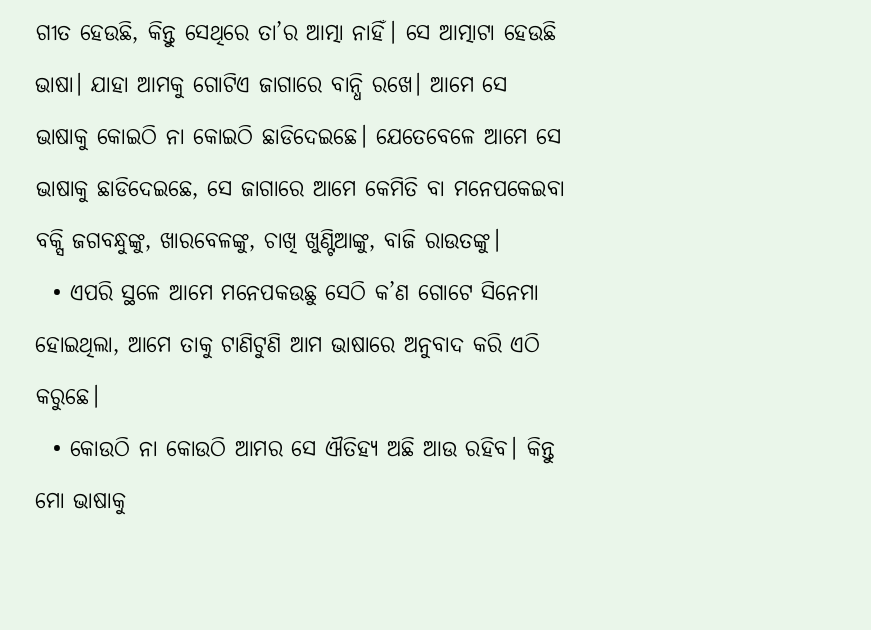ଗୀତ ହେଉଛି, କିନ୍ତୁ ସେଥିରେ ତା’ର ଆତ୍ମା ନାହିଁ। ସେ ଆତ୍ମାଟା ହେଉଛି ଭାଷା। ଯାହା ଆମକୁ ଗୋଟିଏ ଜାଗାରେ ବାନ୍ଧି ରଖେ। ଆମେ ସେ ଭାଷାକୁ କୋଇଠି ନା କୋଇଠି ଛାଡିଦେଇଛେ। ଯେତେବେଳେ ଆମେ ସେ ଭାଷାକୁ ଛାଡିଦେଇଛେ, ସେ ଜାଗାରେ ଆମେ କେମିତି ବା ମନେପକେଇବା ବକ୍ସି ଜଗବନ୍ଧୁଙ୍କୁ, ଖାରବେଳଙ୍କୁ, ଚାଖି ଖୁଣ୍ଟିଆଙ୍କୁ, ବାଜି ରାଉତଙ୍କୁ।
  • ଏପରି ସ୍ଥଳେ ଆମେ ମନେପକଉଛୁ ସେଠି କ’ଣ ଗୋଟେ ସିନେମା ହୋଇଥିଲା, ଆମେ ତାକୁ ଟାଣିଟୁଣି ଆମ ଭାଷାରେ ଅନୁବାଦ କରି ଏଠି କରୁଛେ।
  • କୋଉଠି ନା କୋଉଠି ଆମର ସେ ଐତିହ୍ୟ ଅଛି ଆଉ ରହିବ। କିନ୍ତୁ ମୋ ଭାଷାକୁ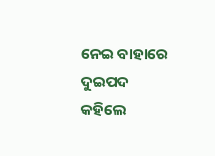ନେଇ ବାହାରେ ଦୁଇପଦ କହିଲେ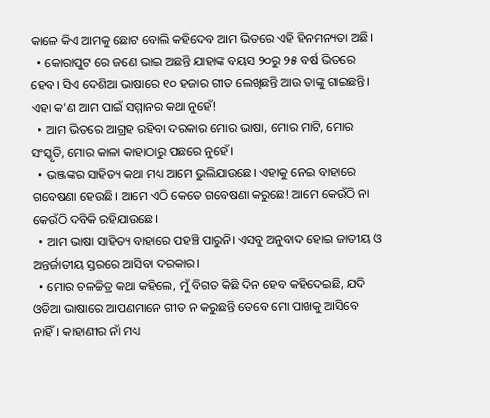କାଳେ କିଏ ଆମକୁ ଛୋଟ ବୋଲି କହିଦେବ ଆମ ଭିତରେ ଏହି ହିନମନ୍ୟତା ଅଛି।
  • କୋରାପୁଟ ରେ ଜଣେ ଭାଇ ଅଛନ୍ତି ଯାହାଙ୍କ ବୟସ ୨୦ରୁ ୨୫ ବର୍ଷ ଭିତରେ ହେବ। ସିଏ ଦେଶିଆ ଭାଷାରେ ୧୦ ହଜାର ଗୀତ ଲେଖିଛନ୍ତି ଆଉ ତାଙ୍କୁ ଗାଇଛନ୍ତି। ଏହା କ’ଣ ଆମ ପାଇଁ ସମ୍ମାନର କଥା ନୁହେଁ!
  • ଆମ ଭିତରେ ଆଗ୍ରହ ରହିବା ଦରକାର ମୋର ଭାଷା, ମୋର ମାଟି, ମୋର ସଂସ୍କୃତି, ମୋର କାଳା କାହାଠାରୁ ପଛରେ ନୁହେଁ।
  • ଭଞ୍ଜଙ୍କର ସାହିତ୍ୟ କଥା ମଧ୍ୟ ଆମେ ଭୁଲିଯାଉଛେ। ଏହାକୁ ନେଇ ବାହାରେ ଗବେଷଣା ହେଉଛି। ଆମେ ଏଠି କେତେ ଗବେଷଣା କରୁଛେ! ଆମେ କେଉଁଠି ନା କେଉଁଠି ଦବିକି ରହିଯାଉଛେ।
  • ଆମ ଭାଷା ସାହିତ୍ୟ ବାହାରେ ପହଞ୍ଚି ପାରୁନି। ଏସବୁ ଅନୁବାଦ ହୋଇ ଜାତୀୟ ଓ ଅନ୍ତର୍ଜାତୀୟ ସ୍ତରରେ ଆସିବା ଦରକାର।
  • ମୋର ଚଳଚ୍ଚିତ୍ର କଥା କହିଲେ, ମୁଁ ବିଗତ କିଛି ଦିନ ହେବ କହିଦେଇଛି, ଯଦି ଓଡିଆ ଭାଷାରେ ଆପଣମାନେ ଗୀତ ନ କରୁଛନ୍ତି ତେବେ ମୋ ପାଖକୁ ଆସିବେ ନାହିଁ। କାହାଣୀର ନାଁ ମଧ୍ୟ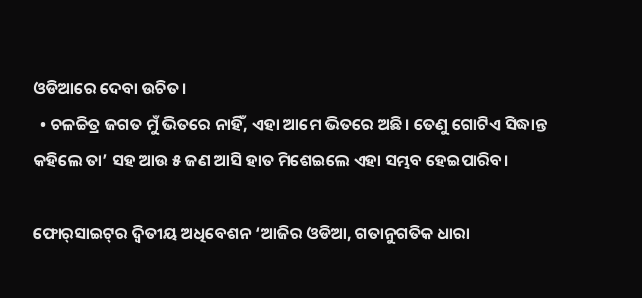ଓଡିଆରେ ଦେବା ଉଚିତ।
  • ଚଳଚ୍ଚିତ୍ର ଜଗତ ମୁଁ ଭିତରେ ନାହିଁ, ଏହା ଆମେ ଭିତରେ ଅଛି। ତେଣୁ ଗୋଟିଏ ସିଦ୍ଧାନ୍ତ କହିଲେ ତା’ ସହ ଆଉ ୫ ଜଣ ଆସି ହାତ ମିଶେଇଲେ ଏହା ସମ୍ଭବ ହେଇପାରିବ।

ଫୋର୍‌ସାଇଟ୍‌ର ଦ୍ୱିତୀୟ ଅଧିବେଶନ ‘ଆଜିର ଓଡିଆ, ଗତାନୁଗତିକ ଧାରା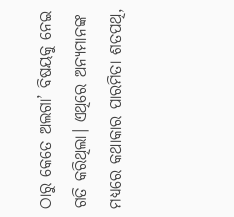ଠାରୁ କେତେ ଅଲଗା’ ବିଷୟକୁ ନେଇ ଗତି କରିଥିଲା। ଏଥିରେ ଅନ୍ୟମାନଙ୍କ ମଧ୍ୟରେ କଥାକାର ପାରମିତା ଶତପଥି,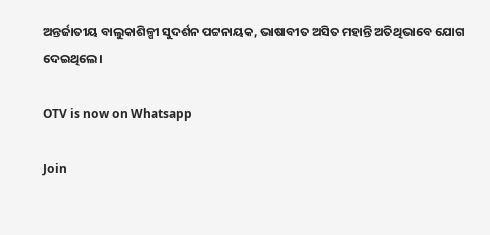ଅନ୍ତର୍ଜାତୀୟ ବାଲୁକାଶିଳ୍ପୀ ସୁଦର୍ଶନ ପଟ୍ଟନାୟକ, ଭାଷାବୀତ ଅସିତ ମହାନ୍ତି ଅତିଥିଭାବେ ଯୋଗ ଦେଇଥିଲେ।

OTV is now on Whatsapp

Join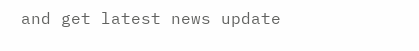and get latest news update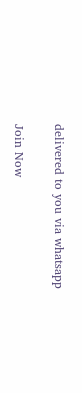delivered to you via whatsapp

Join Now